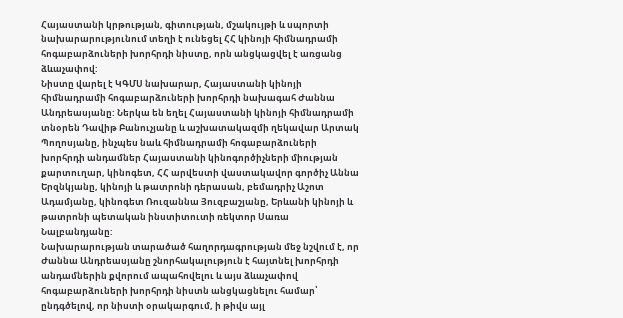Հայաստանի կրթության, գիտության, մշակույթի և սպորտի նախարարությունում տեղի է ունեցել ՀՀ կինոյի հիմնադրամի հոգաբարձուների խորհրդի նիստը, որն անցկացվել է առցանց ձևաչափով:
Նիստը վարել է ԿԳՄՍ նախարար, Հայաստանի կինոյի հիմնադրամի հոգաբարձուների խորհրդի նախագահ Ժաննա Անդրեասյանը: Ներկա են եղել Հայաստանի կինոյի հիմնադրամի տնօրեն Դավիթ Բանուչյանը և աշխատակազմի ղեկավար Արտակ Պողոսյանը, ինչպես նաև հիմնադրամի հոգաբարձուների խորհրդի անդամներ Հայաստանի կինոգործիչների միության քարտուղար, կինոգետ, ՀՀ արվեստի վաստակավոր գործիչ Աննա Երզնկյանը, կինոյի և թատրոնի դերասան, բեմադրիչ Աշոտ Ադամյանը, կինոգետ Ռուզաննա Յուզբաշյանը, Երևանի կինոյի և թատրոնի պետական ինստիտուտի ռեկտոր Սառա Նալբանդյանը:
Նախարարության տարածած հաղորդագրության մեջ նշվում է, որ Ժաննա Անդրեասյանը շնորհակալություն է հայտնել խորհրդի անդամներին քվորում ապահովելու և այս ձևաչափով հոգաբարձուների խորհրդի նիստն անցկացնելու համար՝ ընդգծելով, որ նիստի օրակարգում, ի թիվս այլ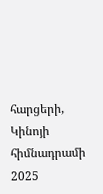հարցերի, Կինոյի հիմնադրամի 2025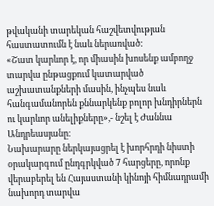թվականի տարեկան հաշվետվության հաստատումն է նաև ներառված:
«Շատ կարևոր է, որ միասին խոսենք ամբողջ տարվա ընթացքում կատարված աշխատանքների մասին, ինչպես նաև հանգամանորեն քննարկենք բոլոր խնդիրներն ու կարևոր անելիքները»,- նշել է Ժաննա Անդրեասյանը։
Նախարարը ներկայացրել է խորհրդի նիստի օրակարգում ընդգրկված 7 հարցերը, որոնք վերաբերել են Հայաստանի կինոյի հիմնադրամի նախորդ տարվա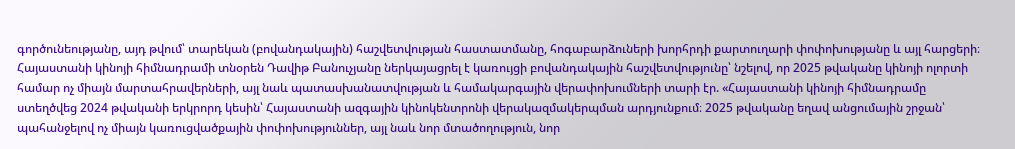գործունեությանը, այդ թվում՝ տարեկան (բովանդակային) հաշվետվության հաստատմանը, հոգաբարձուների խորհրդի քարտուղարի փոփոխությանը և այլ հարցերի։
Հայաստանի կինոյի հիմնադրամի տնօրեն Դավիթ Բանուչյանը ներկայացրել է կառույցի բովանդակային հաշվետվությունը՝ նշելով, որ 2025 թվականը կինոյի ոլորտի համար ոչ միայն մարտահրավերների, այլ նաև պատասխանատվության և համակարգային վերափոխումների տարի էր. «Հայաստանի կինոյի հիմնադրամը ստեղծվեց 2024 թվականի երկրորդ կեսին՝ Հայաստանի ազգային կինոկենտրոնի վերակազմակերպման արդյունքում։ 2025 թվականը եղավ անցումային շրջան՝ պահանջելով ոչ միայն կառուցվածքային փոփոխություններ, այլ նաև նոր մտածողություն, նոր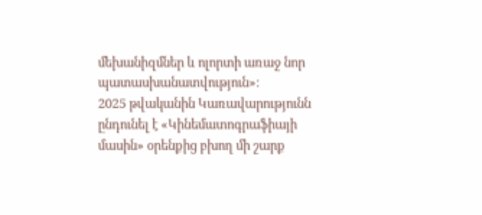մեխանիզմներ և ոլորտի առաջ նոր պատասխանատվություն»։
2025 թվականին Կառավարությունն ընդունել է «Կինեմատոգրաֆիայի մասին» օրենքից բխող մի շարք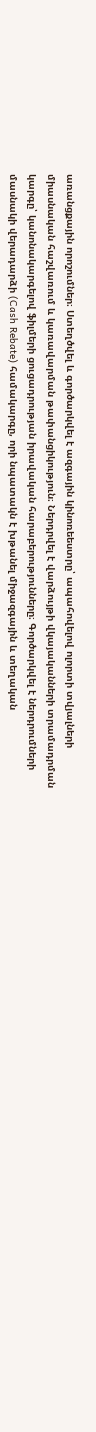առանցքային որոշումներ։ Ստեղծվել և գործարկվել է ազգային կինոռեեստրը՝ ապահովելով ոլորտի տվյալների միասնական հաշվառում և կառավարման թափանցիկություն։ Ներդրվել է վարձույթի վկայականների տրամադրման կարգը՝ կանոնակարգելով ֆիլմերի ցուցադրության իրավական հարաբերությունները։ Գործարկվել է ներդրումների մասնակի վերադարձի (Cash Rebate) համակարգը, որի նպատակն է խթանել միջազգային և տեղական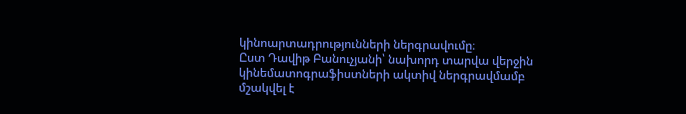կինոարտադրությունների ներգրավումը։
Ըստ Դավիթ Բանուչյանի՝ նախորդ տարվա վերջին կինեմատոգրաֆիստների ակտիվ ներգրավմամբ մշակվել է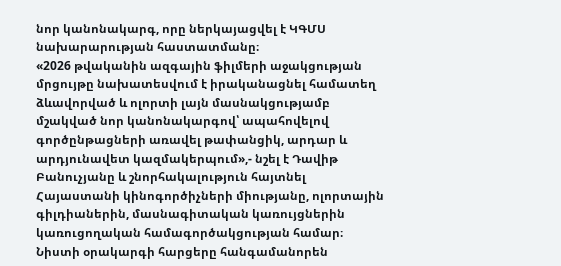նոր կանոնակարգ, որը ներկայացվել է ԿԳՄՍ նախարարության հաստատմանը։
«2026 թվականին ազգային ֆիլմերի աջակցության մրցույթը նախատեսվում է իրականացնել համատեղ ձևավորված և ոլորտի լայն մասնակցությամբ մշակված նոր կանոնակարգով՝ ապահովելով գործընթացների առավել թափանցիկ, արդար և արդյունավետ կազմակերպում»,- նշել է Դավիթ Բանուչյանը և շնորհակալություն հայտնել Հայաստանի կինոգործիչների միությանը, ոլորտային գիլդիաներին, մասնագիտական կառույցներին կառուցողական համագործակցության համար։
Նիստի օրակարգի հարցերը հանգամանորեն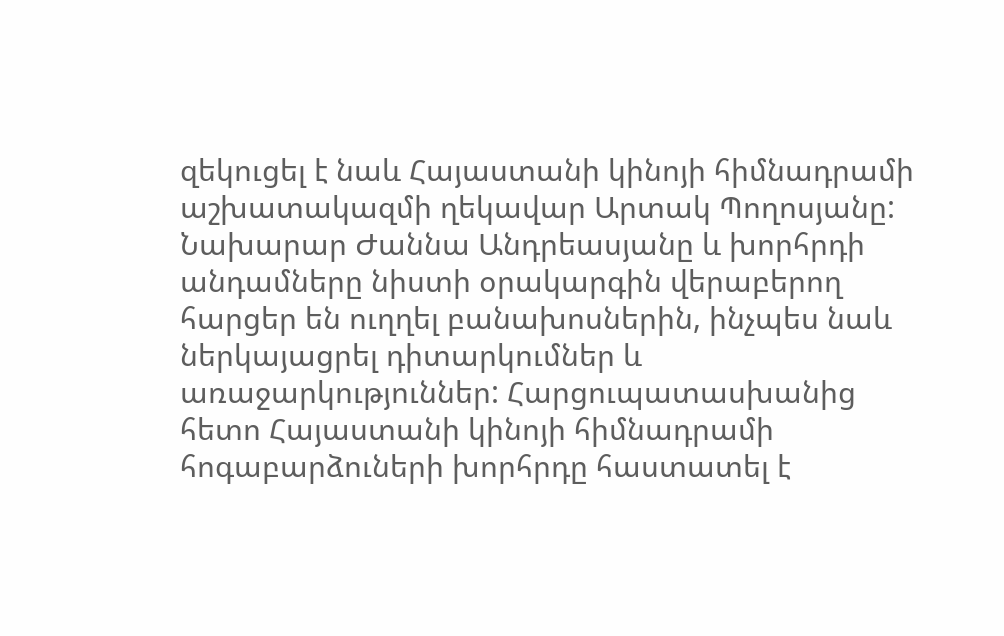զեկուցել է նաև Հայաստանի կինոյի հիմնադրամի աշխատակազմի ղեկավար Արտակ Պողոսյանը:
Նախարար Ժաննա Անդրեասյանը և խորհրդի անդամները նիստի օրակարգին վերաբերող հարցեր են ուղղել բանախոսներին, ինչպես նաև ներկայացրել դիտարկումներ և առաջարկություններ: Հարցուպատասխանից հետո Հայաստանի կինոյի հիմնադրամի հոգաբարձուների խորհրդը հաստատել է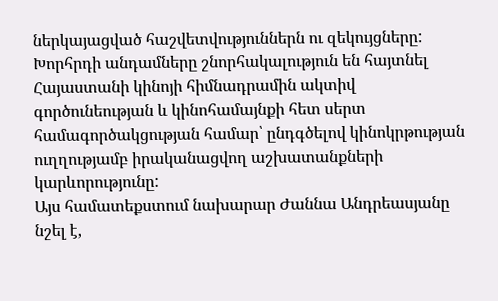ներկայացված հաշվետվություններն ու զեկույցները:
Խորհրդի անդամները շնորհակալություն են հայտնել Հայաստանի կինոյի հիմնադրամին ակտիվ գործունեության և կինոհամայնքի հետ սերտ համագործակցության համար՝ ընդգծելով կինոկրթության ուղղությամբ իրականացվող աշխատանքների կարևորությունը:
Այս համատեքստում նախարար Ժաննա Անդրեասյանը նշել է,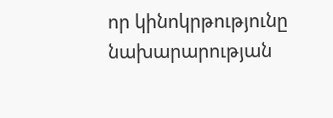որ կինոկրթությունը նախարարության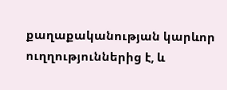քաղաքականության կարևոր ուղղություններից է, և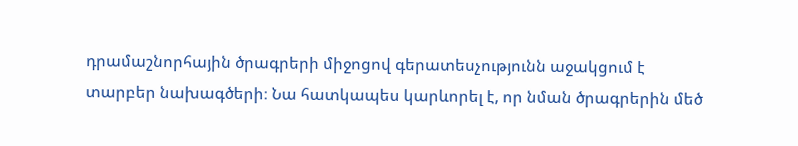դրամաշնորհային ծրագրերի միջոցով գերատեսչությունն աջակցում է տարբեր նախագծերի։ Նա հատկապես կարևորել է, որ նման ծրագրերին մեծ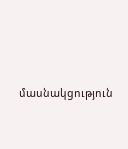մասնակցություն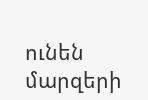ունեն մարզերի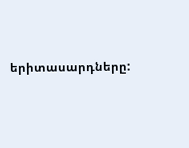երիտասարդները: